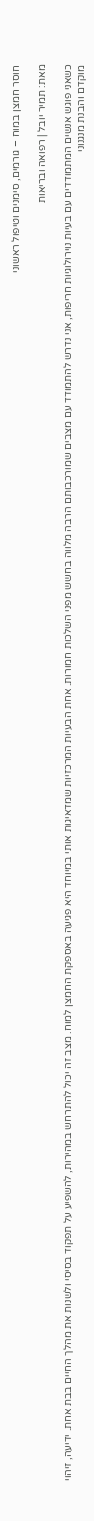חוסר חמצן במוח – גורמים, סימנים וטיפול ראשוני

מאת: תמיר יובל | רפואה ובריאות

כשאני פוגש אנשים המתמודדים עם בעיות נוירולוגיות חריפות, אני נדרש להתמודד עם מצבים שמורכבותם הרבה מלווה בחשש מפני השלכות חמורות. אחת הבעיות המרכזיות שמדאיגות אותי במיוחד היא פגיעה באספקת החמצן למוח. מצב זה יכול להתרחש במהירות, להשפיע על תפקוד בסיסי ולשנות את מהלך החיים בבת אחת. ידיעה, זיהוי מוקדם והבנת מנגנוני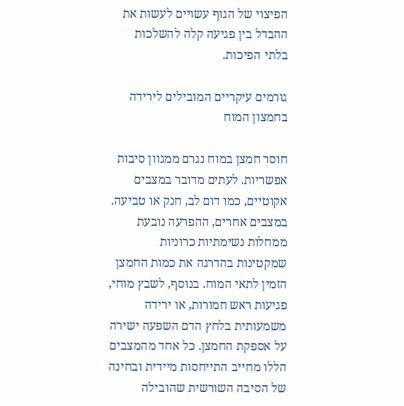הפיצוי של הגוף עשויים לעשות את ההבדל בין פגיעה קלה להשלכות בלתי הפיכות.

גורמים עיקריים המובילים לירידה בחמצון המוח

חוסר חמצן במוח נגרם ממגוון סיבות אפשריות. לעתים מדובר במצבים אקוטיים, כמו דום לב, חנק או טביעה. במצבים אחרים, ההפרעה נובעת ממחלות נשימתיות כרוניות שמקטינות בהדרגה את כמות החמצן הזמין לתאי המוח. בנוסף, לשבץ מוחי, פגיעות ראש חמורות, או ירידה משמעותית בלחץ הדם השפעה ישירה על אספקת החמצן. כל אחד מהמצבים הללו מחייב התייחסות מיידית ובחינה של הסיבה השורשית שהובילה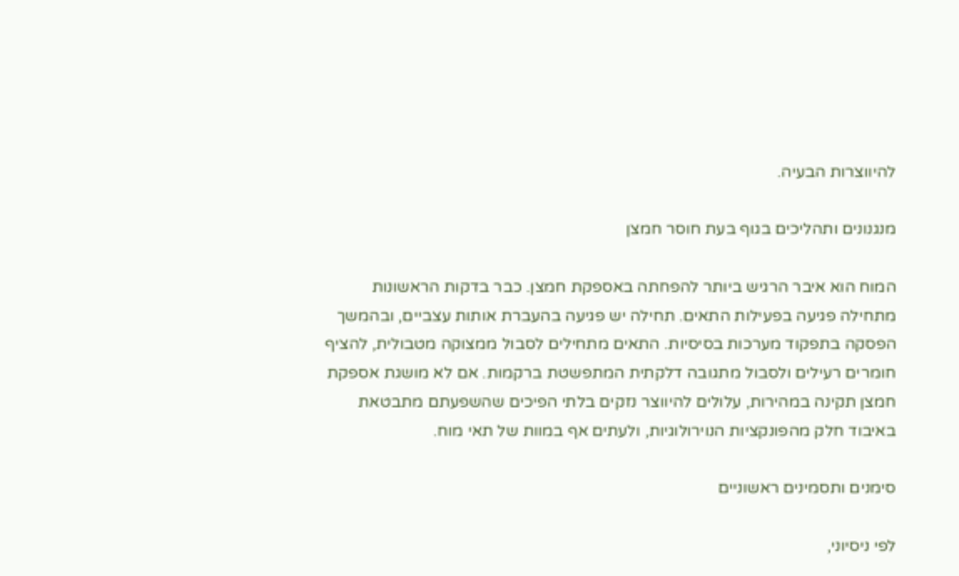להיווצרות הבעיה.

מנגנונים ותהליכים בגוף בעת חוסר חמצן

המוח הוא איבר הרגיש ביותר להפחתה באספקת חמצן. כבר בדקות הראשונות מתחילה פגיעה בפעילות התאים. תחילה יש פגיעה בהעברת אותות עצביים, ובהמשך הפסקה בתפקוד מערכות בסיסיות. התאים מתחילים לסבול ממצוקה מטבולית, להציף חומרים רעילים ולסבול מתגובה דלקתית המתפשטת ברקמות. אם לא מושגת אספקת חמצן תקינה במהירות, עלולים להיווצר נזקים בלתי הפיכים שהשפעתם מתבטאת באיבוד חלק מהפונקציות הנוירולוגיות, ולעתים אף במוות של תאי מוח.

סימנים ותסמינים ראשוניים

לפי ניסיוני,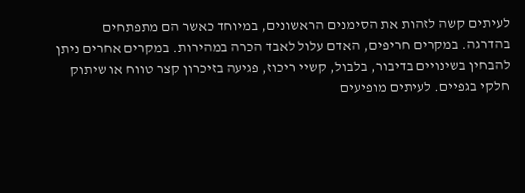לעיתים קשה לזהות את הסימנים הראשונים, במיוחד כאשר הם מתפתחים בהדרגה. במקרים חריפים, האדם עלול לאבד הכרה במהירות. במקרים אחרים ניתן להבחין בשינויים בדיבור, בלבול, קשיי ריכוז, פגיעה בזיכרון קצר טווח או שיתוק חלקי בגפיים. לעיתים מופיעים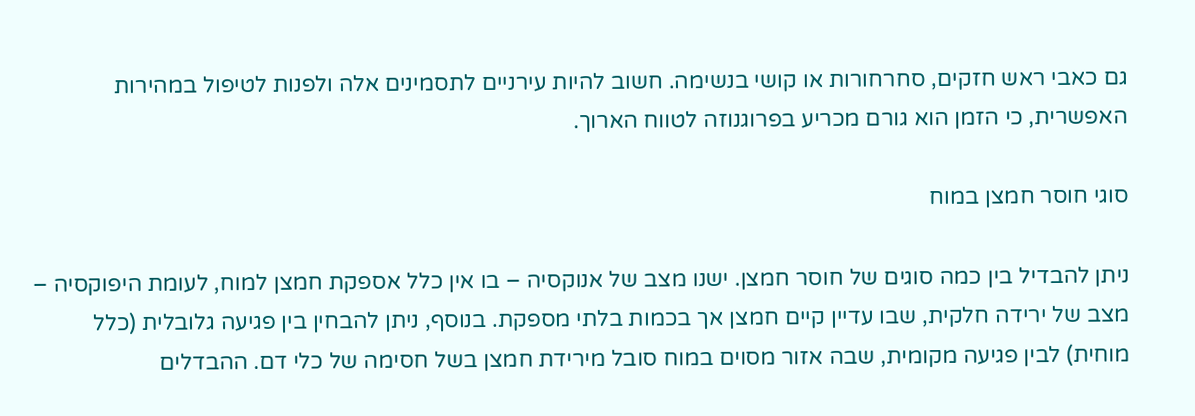גם כאבי ראש חזקים, סחרחורות או קושי בנשימה. חשוב להיות עירניים לתסמינים אלה ולפנות לטיפול במהירות האפשרית, כי הזמן הוא גורם מכריע בפרוגנוזה לטווח הארוך.

סוגי חוסר חמצן במוח

ניתן להבדיל בין כמה סוגים של חוסר חמצן. ישנו מצב של אנוקסיה – בו אין כלל אספקת חמצן למוח, לעומת היפוקסיה – מצב של ירידה חלקית, שבו עדיין קיים חמצן אך בכמות בלתי מספקת. בנוסף, ניתן להבחין בין פגיעה גלובלית (כלל מוחית) לבין פגיעה מקומית, שבה אזור מסוים במוח סובל מירידת חמצן בשל חסימה של כלי דם. ההבדלים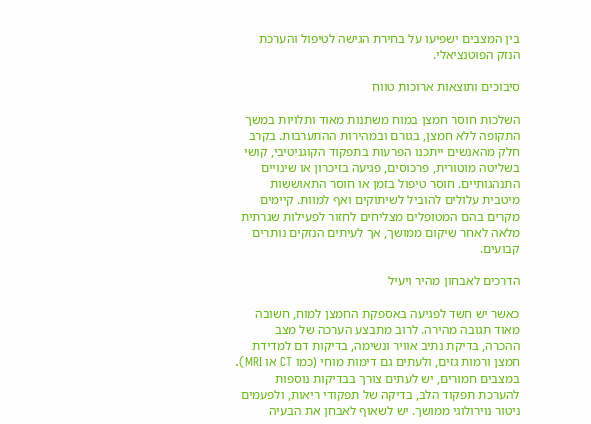בין המצבים ישפיעו על בחירת הגישה לטיפול והערכת הנזק הפוטנציאלי.

סיבוכים ותוצאות ארוכות טווח

השלכות חוסר חמצן במוח משתנות מאוד ותלויות במשך התקופה ללא חמצן, בגורם ובמהירות ההתערבות. בקרב חלק מהאנשים ייתכנו הפרעות בתפקוד הקוגניטיבי, קושי בשליטה מוטורית, פרכוסים, פגיעה בזיכרון או שינויים התנהגותיים. חוסר טיפול בזמן או חוסר התאוששות מיטבית עלולים להוביל לשיתוקים ואף למוות. קיימים מקרים בהם המטופלים מצליחים לחזור לפעילות שגרתית מלאה לאחר שיקום ממושך, אך לעיתים הנזקים נותרים קבועים.

הדרכים לאבחון מהיר ויעיל

כאשר יש חשד לפגיעה באספקת החמצן למוח, חשובה מאוד תגובה מהירה. לרוב מתבצע הערכה של מצב ההכרה, בדיקת נתיב אוויר ונשימה, בדיקות דם למדידת חמצן ורמות גזים, ולעתים גם דימות מוחי (כמו CT או MRI). במצבים חמורים, יש לעתים צורך בבדיקות נוספות להערכת תפקוד הלב, בדיקה של תפקודי ריאות, ולפעמים ניטור נוירולוגי ממושך. יש לשאוף לאבחן את הבעיה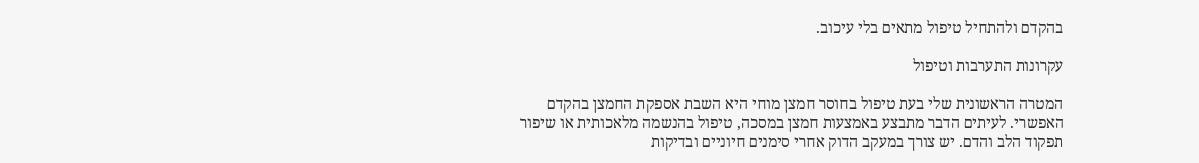בהקדם ולהתחיל טיפול מתאים בלי עיכוב.

עקרונות התערבות וטיפול

המטרה הראשונית שלי בעת טיפול בחוסר חמצן מוחי היא השבת אספקת החמצן בהקדם האפשרי. לעיתים הדבר מתבצע באמצעות חמצן במסכה, טיפול בהנשמה מלאכותית או שיפור תפקוד הלב והדם. יש צורך במעקב הדוק אחרי סימנים חיוניים ובדיקות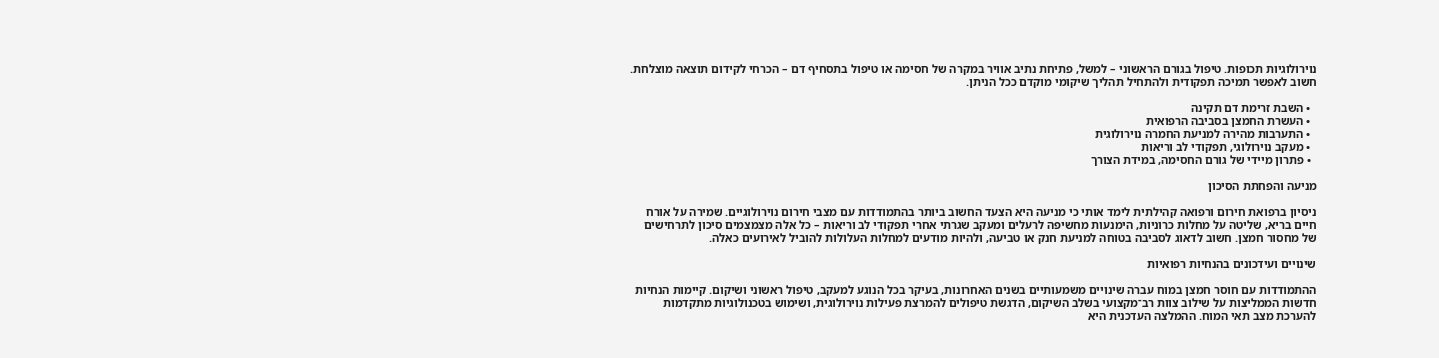נוירולוגיות תכופות. טיפול בגורם הראשוני – למשל, פתיחת נתיב אוויר במקרה של חסימה או טיפול בתסחיף דם – הכרחי לקידום תוצאה מוצלחת. חשוב לאפשר תמיכה תפקודית ולהתחיל תהליך שיקומי מוקדם ככל הניתן.

  • השבת זרימת דם תקינה
  • העשרת החמצן בסביבה הרפואית
  • התערבות מהירה למניעת החמרה נוירולוגית
  • מעקב נוירולוגי, תפקודי לב וריאות
  • פתרון מיידי של גורם החסימה, במידת הצורך

מניעה והפחתת הסיכון

ניסיון ברפואת חירום ורפואה קהילתית לימד אותי כי מניעה היא הצעד החשוב ביותר בהתמודדות עם מצבי חירום נוירולוגיים. שמירה על אורח חיים בריא, שליטה על מחלות כרוניות, הימנעות מחשיפה לרעלים ומעקב שגרתי אחרי תפקודי לב וריאות – כל אלה מצמצמים סיכון לתרחישים של מחסור חמצן. חשוב לדאוג לסביבה בטוחה למניעת חנק או טביעה, ולהיות מודעים למחלות העלולות להוביל לאירועים כאלה.

שינויים ועידכונים בהנחיות רפואיות

ההתמודדות עם חוסר חמצן במוח עברה שינויים משמעותיים בשנים האחרונות, בעיקר בכל הנוגע למעקב, טיפול ראשוני ושיקום. קיימות הנחיות חדשות הממליצות על שילוב צוות רב־מקצועי בשלב השיקום, הדגשת טיפולים להמרצת פעילות נוירולוגית, ושימוש בטכנולוגיות מתקדמות להערכת מצב תאי המוח. ההמלצה העדכנית היא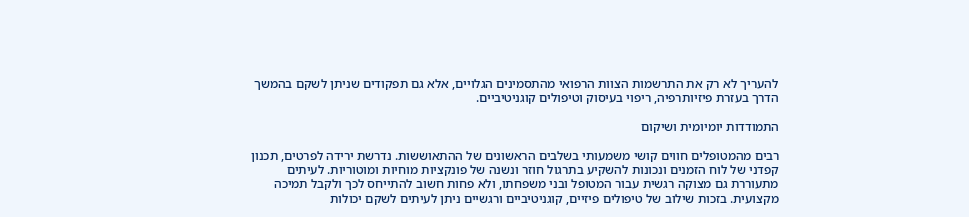להעריך לא רק את התרשמות הצוות הרפואי מהתסמינים הגלויים, אלא גם תפקודים שניתן לשקם בהמשך הדרך בעזרת פיזיותרפיה, ריפוי בעיסוק וטיפולים קוגניטיביים.

התמודדות יומיומית ושיקום

רבים מהמטופלים חווים קושי משמעותי בשלבים הראשונים של ההתאוששות. נדרשת ירידה לפרטים, תכנון קפדני של לוח הזמנים ונכונות להשקיע בתרגול חוזר ונשנה של פונקציות מוחיות ומוטוריות. לעיתים מתעוררת גם מצוקה רגשית עבור המטופל ובני משפחתו, ולא פחות חשוב להתייחס לכך ולקבל תמיכה מקצועית. בזכות שילוב של טיפולים פיזיים, קוגניטיביים ורגשיים ניתן לעיתים לשקם יכולות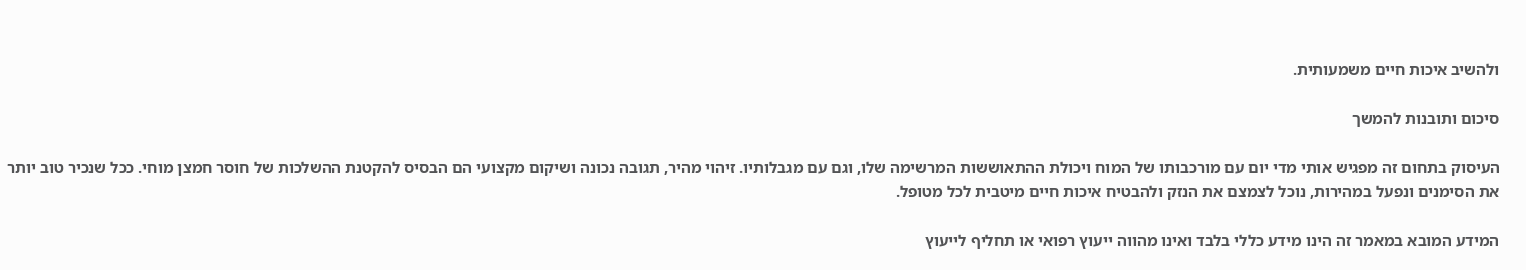ולהשיב איכות חיים משמעותית.

סיכום ותובנות להמשך

העיסוק בתחום זה מפגיש אותי מדי יום עם מורכבותו של המוח ויכולת ההתאוששות המרשימה שלו, וגם עם מגבלותיו. זיהוי מהיר, תגובה נכונה ושיקום מקצועי הם הבסיס להקטנת ההשלכות של חוסר חמצן מוחי. ככל שנכיר טוב יותר את הסימנים ונפעל במהירות, נוכל לצמצם את הנזק ולהבטיח איכות חיים מיטבית לכל מטופל.

המידע המובא במאמר זה הינו מידע כללי בלבד ואינו מהווה ייעוץ רפואי או תחליף לייעוץ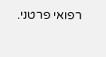רפואי פרטני.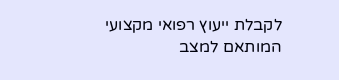לקבלת ייעוץ רפואי מקצועי המותאם למצב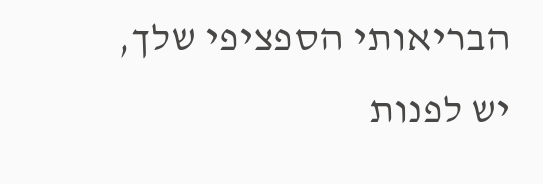הבריאותי הספציפי שלך, יש לפנות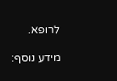לרופא.

מידע נוסף: